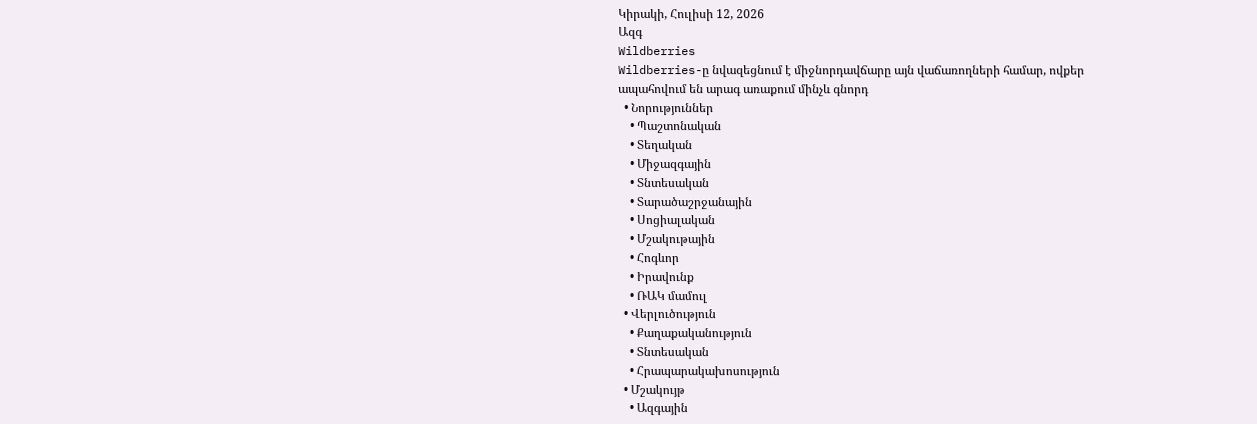Կիրակի, Հուլիսի 12, 2026
Ազգ
Wildberries
Wildberries-ը նվազեցնում է միջնորդավճարը այն վաճառողների համար, ովքեր ապահովում են արագ առաքում մինչև գնորդ
  • Նորություններ
    • Պաշտոնական
    • Տեղական
    • Միջազգային
    • Տնտեսական
    • Տարածաշրջանային
    • Սոցիալական
    • Մշակութային
    • Հոգևոր
    • Իրավունք
    • ՌԱԿ մամուլ
  • Վերլուծություն
    • Քաղաքականություն
    • Տնտեսական
    • Հրապարակախոսություն
  • Մշակույթ
    • Ազգային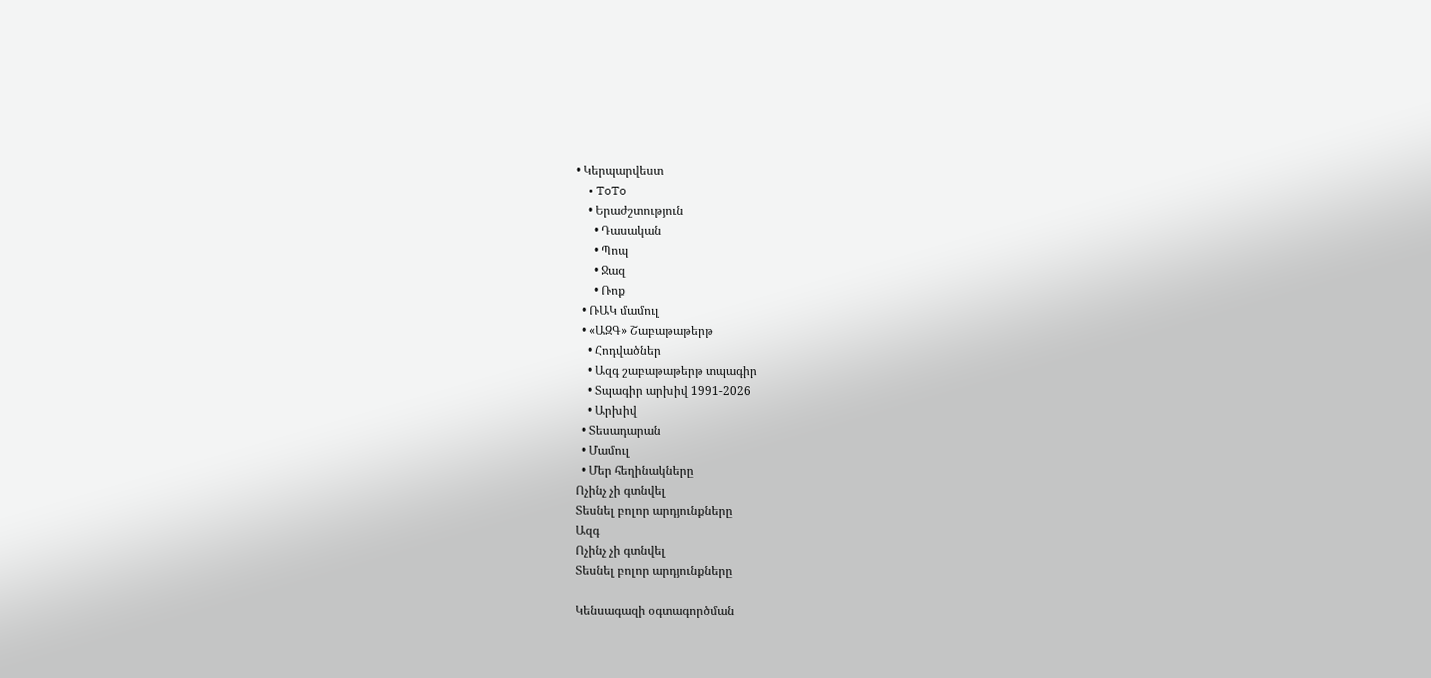• Կերպարվեստ
    • ToTo
    • Երաժշտություն
      • Դասական
      • Պոպ
      • Ջազ
      • Ռոք
  • ՌԱԿ մամուլ
  • «ԱԶԳ» Շաբաթաթերթ
    • Հոդվածներ
    • Ազգ շաբաթաթերթ տպագիր
    • Տպագիր արխիվ 1991-2026
    • Արխիվ
  • Տեսադարան
  • Մամուլ
  • Մեր հեղինակները
Ոչինչ չի գտնվել
Տեսնել բոլոր արդյունքները
Ազգ
Ոչինչ չի գտնվել
Տեսնել բոլոր արդյունքները

Կենսագազի օգտագործման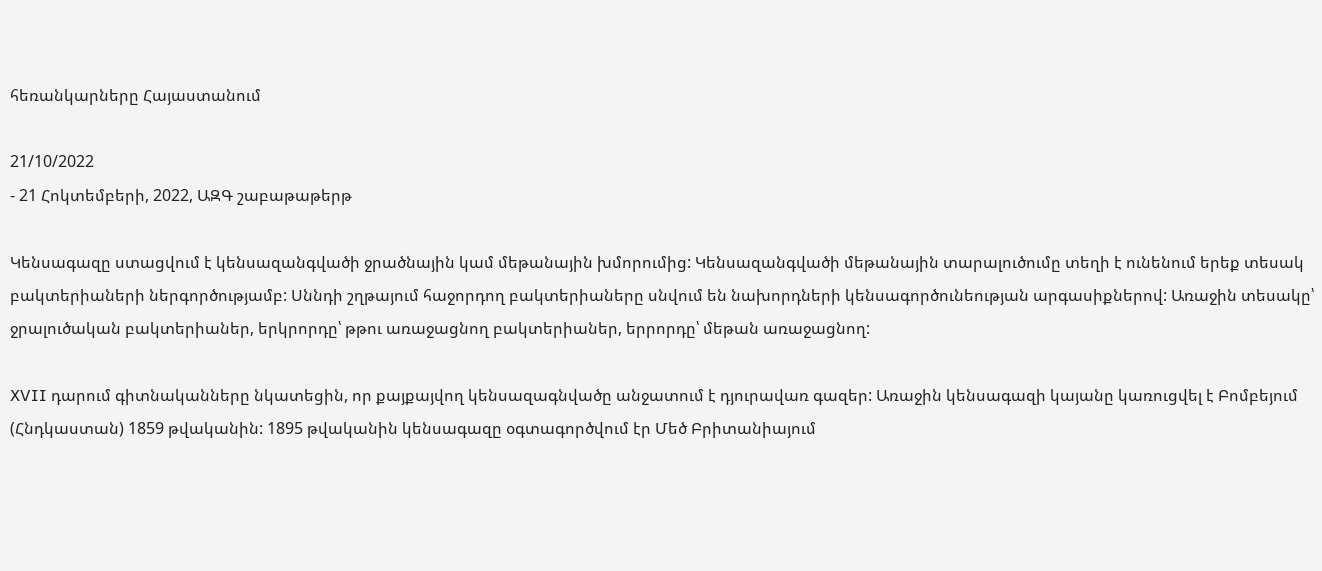հեռանկարները Հայաստանում

21/10/2022
- 21 Հոկտեմբերի, 2022, ԱԶԳ շաբաթաթերթ

Կենսագազը ստացվում է կենսազանգվածի ջրածնային կամ մեթանային խմորումից: Կենսազանգվածի մեթանային տարալուծումը տեղի է ունենում երեք տեսակ բակտերիաների ներգործությամբ: Սննդի շղթայում հաջորդող բակտերիաները սնվում են նախորդների կենսագործունեության արգասիքներով: Առաջին տեսակը՝ ջրալուծական բակտերիաներ, երկրորդը՝ թթու առաջացնող բակտերիաներ, երրորդը՝ մեթան առաջացնող:

XVII դարում գիտնականները նկատեցին, որ քայքայվող կենսազագնվածը անջատում է դյուրավառ գազեր: Առաջին կենսագազի կայանը կառուցվել է Բոմբեյում (Հնդկաստան) 1859 թվականին: 1895 թվականին կենսագազը օգտագործվում էր Մեծ Բրիտանիայում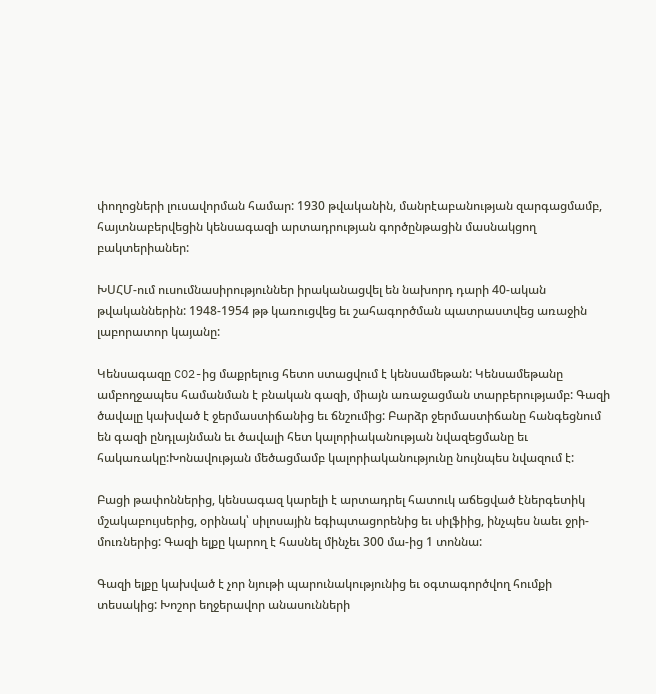փողոցների լուսավորման համար: 1930 թվականին, մանրէաբանության զարգացմամբ, հայտնաբերվեցին կենսագազի արտադրության գործընթացին մասնակցող բակտերիաներ:

ԽՍՀՄ-ում ուսումնասիրություններ իրականացվել են նախորդ դարի 40-ական թվականներին: 1948-1954 թթ կառուցվեց եւ շահագործման պատրաստվեց առաջին լաբորատոր կայանը:

Կենսագազը CO2-ից մաքրելուց հետո ստացվում է կենսամեթան: Կենսամեթանը ամբողջապես համանման է բնական գազի, միայն առաջացման տարբերությամբ: Գազի ծավալը կախված է ջերմաստիճանից եւ ճնշումից: Բարձր ջերմաստիճանը հանգեցնում են գազի ընդլայնման եւ ծավալի հետ կալորիականության նվազեցմանը եւ հակառակը:Խոնավության մեծացմամբ կալորիականությունը նույնպես նվազում է:

Բացի թափոններից, կենսագազ կարելի է արտադրել հատուկ աճեցված էներգետիկ մշակաբույսերից, օրինակ՝ սիլոսային եգիպտացորենից եւ սիլֆիից, ինչպես նաեւ ջրի-մուռներից: Գազի ելքը կարող է հասնել մինչեւ 300 մա-ից 1 տոննա:

Գազի ելքը կախված է չոր նյութի պարունակությունից եւ օգտագործվող հումքի տեսակից: Խոշոր եղջերավոր անասունների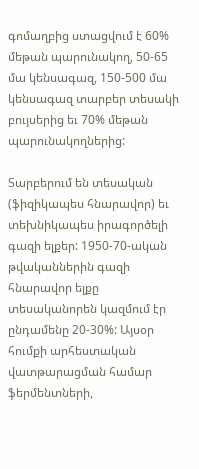գոմաղբից ստացվում է 60% մեթան պարունակող, 50-65 մա կենսագազ, 150-500 մա կենսագազ տարբեր տեսակի բույսերից եւ 70% մեթան պարունակողներից:

Տարբերում են տեսական (ֆիզիկապես հնարավոր) եւ տեխնիկապես իրագործելի գազի ելքեր: 1950-70-ական թվականներին գազի հնարավոր ելքը տեսականորեն կազմում էր ընդամենը 20-30%: Այսօր հումքի արհեստական վատթարացման համար ֆերմենտների,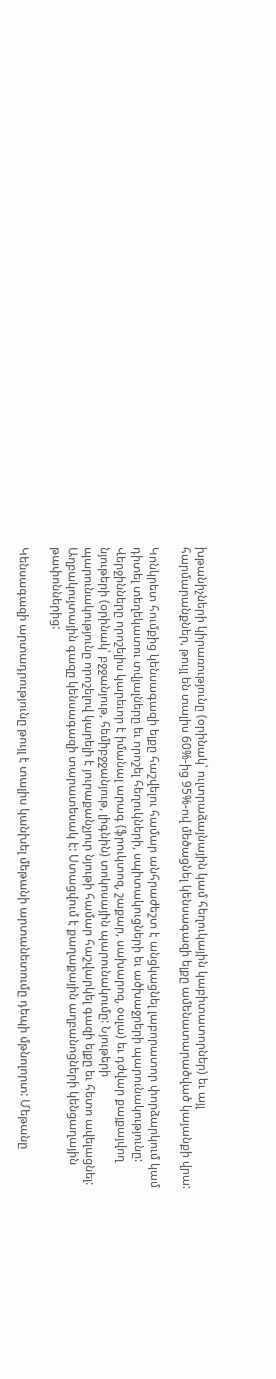խթանիչների կիրառությունը (օրինակ՝ ուլտրաձայնային կամ հեղուկային կաբիտատորներ) եւ այլ հարմարանքներ, թույլ են տալիս 60%-ից 95%-ով մեծացնել կենսագազի ելքը ամենատարածված կայանքի վրա:

Կոնկրետ հումքից կենսագազի ելքը հաշվելու համար անհրաժեշտ է անցկացնել լաբորատոր փորձարկում կամ դիտել տեղեկատու տվյալները եւ որոշել հեղուկների, սպիտակուցների եւ ածխաջրերի պարունակությունը: Վերջինները որոշելիս կարեւոր է իմանալ արագ (ֆրուկտոզ, շաքար, սախարոզ, օսլա) եւ դժվար քայքայվող նյութերի (օրինակ՝ բջջանյութ, հեմիբջջանյութ, լիգնին) տոկոսային պարունակումը: Նյութերի պարունակությունը որոշելով կարելի է յուրաքանչյուր նյութի համար հաշվարկել գազի ելքը եւ հետո ավելացնել: Աղբակույտային գազը կենսագազի տարատեսակ է: Ստացվում է քաղաքային աղբանոցների կենցաղային թափոններից:

Կենսագազի արտադրությունը թույլ է տալիս կանխել մեթանի արտանետումը դեպի մթնոլորտ: Մեթանը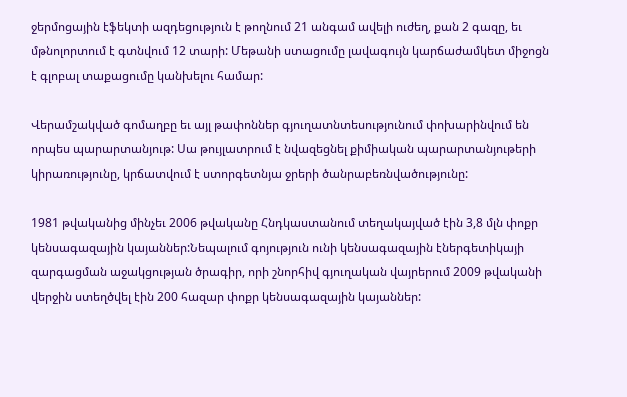ջերմոցային էֆեկտի ազդեցություն է թողնում 21 անգամ ավելի ուժեղ, քան 2 գազը, եւ մթնոլորտում է գտնվում 12 տարի: Մեթանի ստացումը լավագույն կարճաժամկետ միջոցն է գլոբալ տաքացումը կանխելու համար:

Վերամշակված գոմաղբը եւ այլ թափոններ գյուղատնտեսությունում փոխարինվում են որպես պարարտանյութ: Սա թույլատրում է նվազեցնել քիմիական պարարտանյութերի կիրառությունը, կրճատվում է ստորգետնյա ջրերի ծանրաբեռնվածությունը:

1981 թվականից մինչեւ 2006 թվականը Հնդկաստանում տեղակայված էին 3,8 մլն փոքր կենսագազային կայաններ:Նեպալում գոյություն ունի կենսագազային էներգետիկայի զարգացման աջակցության ծրագիր, որի շնորհիվ գյուղական վայրերում 2009 թվականի վերջին ստեղծվել էին 200 հազար փոքր կենսագազային կայաններ: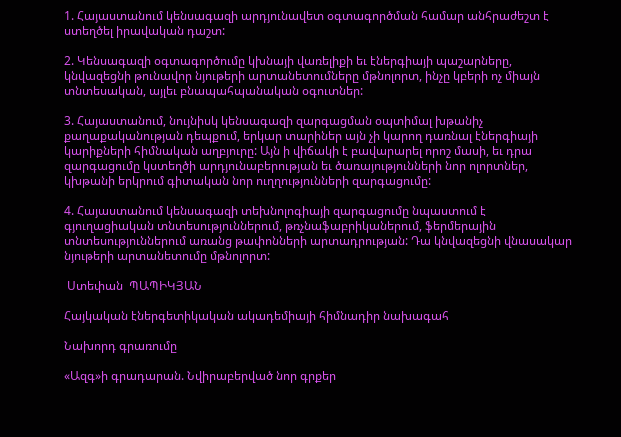1. Հայաստանում կենսագազի արդյունավետ օգտագործման համար անհրաժեշտ է ստեղծել իրավական դաշտ:

2. Կենսագազի օգտագործումը կխնայի վառելիքի եւ էներգիայի պաշարները, կնվազեցնի թունավոր նյութերի արտանետումները մթնոլորտ, ինչը կբերի ոչ միայն տնտեսական, այլեւ բնապահպանական օգուտներ:

3. Հայաստանում, նույնիսկ կենսագազի զարգացման օպտիմալ խթանիչ քաղաքականության դեպքում, երկար տարիներ այն չի կարող դառնալ էներգիայի կարիքների հիմնական աղբյուրը: Այն ի վիճակի է բավարարել որոշ մասի, եւ դրա զարգացումը կստեղծի արդյունաբերության եւ ծառայությունների նոր ոլորտներ, կխթանի երկրում գիտական նոր ուղղությունների զարգացումը:

4. Հայաստանում կենսագազի տեխնոլոգիայի զարգացումը նպաստում է գյուղացիական տնտեսություններում, թռչնաֆաբրիկաներում, ֆերմերային տնտեսություններում առանց թափոնների արտադրության: Դա կնվազեցնի վնասակար նյութերի արտանետումը մթնոլորտ:

 Ստեփան  ՊԱՊԻԿՅԱՆ

Հայկական էներգետիկական ակադեմիայի հիմնադիր նախագահ

Նախորդ գրառումը

«Ազգ»ի գրադարան. Նվիրաբերված նոր գրքեր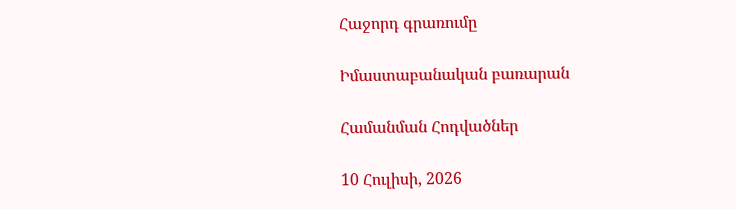Հաջորդ գրառումը

Իմաստաբանական բառարան

Համանման Հոդվածներ

10 Հուլիսի, 2026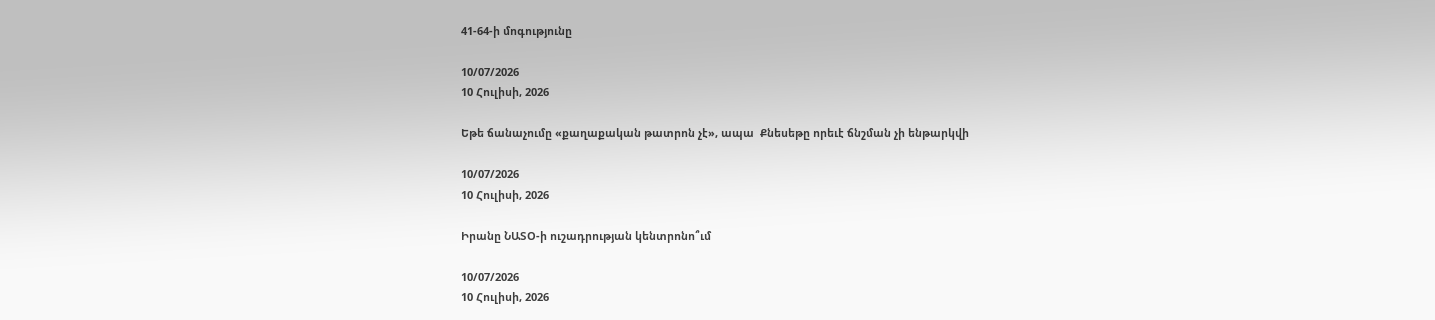41-64-ի մոգությունը

10/07/2026
10 Հուլիսի, 2026

Եթե ճանաչումը «քաղաքական թատրոն չէ», ապա  Քնեսեթը որեւէ ճնշման չի ենթարկվի

10/07/2026
10 Հուլիսի, 2026

Իրանը ՆԱՏՕ-ի ուշադրության կենտրոնո՞ւմ

10/07/2026
10 Հուլիսի, 2026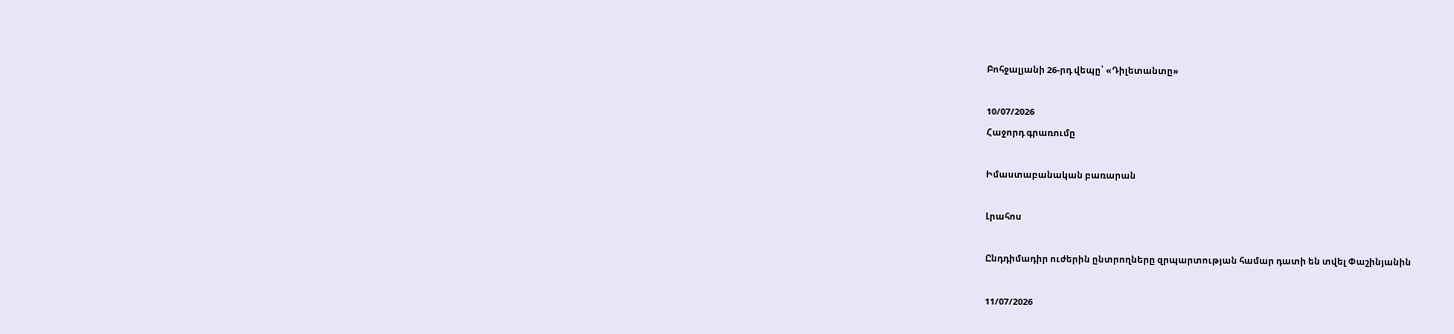Բոհջալյանի 26-րդ վեպը՝ «Դիլետանտը»

10/07/2026
Հաջորդ գրառումը

Իմաստաբանական բառարան

Լրահոս

Ընդդիմադիր ուժերին ընտրողները զրպարտության համար դատի են տվել Փաշինյանին

11/07/2026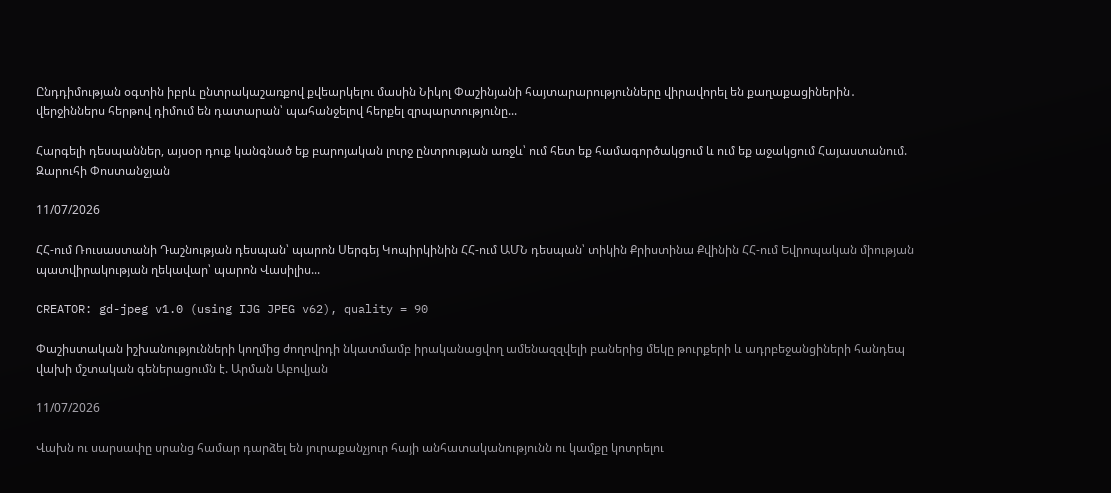Ընդդիմության օգտին իբրև ընտրակաշառքով քվեարկելու մասին Նիկոլ Փաշինյանի հայտարարությունները վիրավորել են քաղաքացիներին․ վերջիններս հերթով դիմում են դատարան՝ պահանջելով հերքել զրպարտությունը...

Հարգելի դեսպաններ, այսօր դուք կանգնած եք բարոյական լուրջ ընտրության առջև՝ ում հետ եք համագործակցում և ում եք աջակցում Հայաստանում. Զարուհի Փոստանջյան

11/07/2026

ՀՀ-ում Ռուսաստանի Դաշնության դեսպան՝ պարոն Սերգեյ Կոպիրկինին ՀՀ-ում ԱՄՆ դեսպան՝ տիկին Քրիստինա Քվինին ՀՀ-ում Եվրոպական միության պատվիրակության ղեկավար՝ պարոն Վասիլիս...

CREATOR: gd-jpeg v1.0 (using IJG JPEG v62), quality = 90

Փաշիստական իշխանությունների կողմից ժողովրդի նկատմամբ իրականացվող ամենազզվելի բաներից մեկը թուրքերի և ադրբեջանցիների հանդեպ վախի մշտական գեներացումն է. Արման Աբովյան

11/07/2026

Վախն ու սարսափը սրանց համար դարձել են յուրաքանչյուր հայի անհատականությունն ու կամքը կոտրելու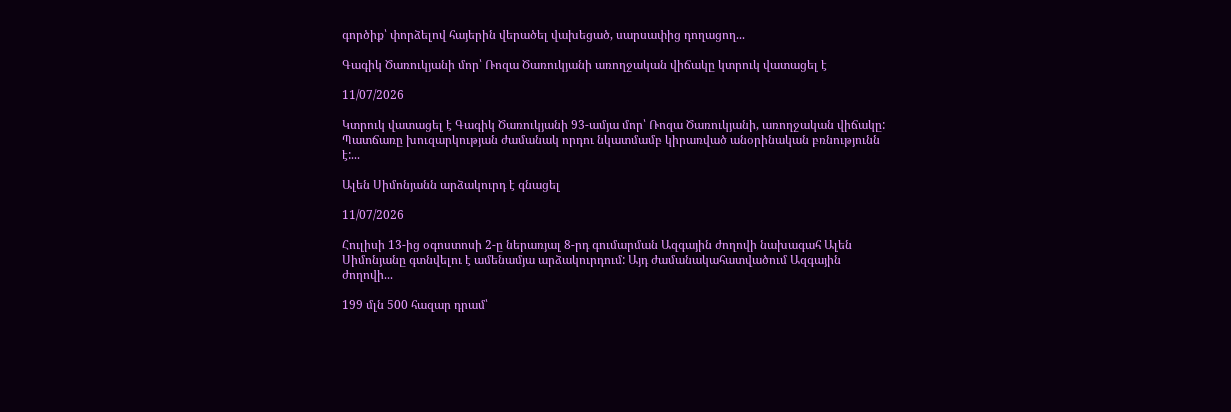գործիք՝ փորձելով հայերին վերածել վախեցած, սարսափից դողացող...

Գագիկ Ծառուկյանի մոր՝ Ռոզա Ծառուկյանի առողջական վիճակը կտրուկ վատացել է

11/07/2026

Կտրուկ վատացել է Գագիկ Ծառուկյանի 93-ամյա մոր՝ Ռոզա Ծառուկյանի, առողջական վիճակը: Պատճառը խուզարկության ժամանակ որդու նկատմամբ կիրառված անօրինական բռնությունն է:...

Ալեն Սիմոնյանն արձակուրդ է գնացել

11/07/2026

Հուլիսի 13-ից օգոստոսի 2-ը ներառյալ 8-րդ գումարման Ազգային ժողովի նախագահ Ալեն Սիմոնյանը գտնվելու է ամենամյա արձակուրդում: Այդ ժամանակահատվածում Ազգային ժողովի...

199 մլն 500 հազար դրամ՝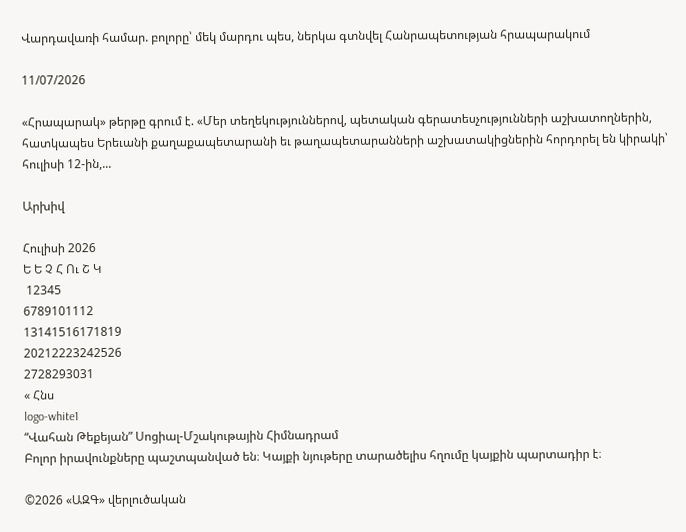Վարդավառի համար. բոլորը՝ մեկ մարդու պես, ներկա գտնվել Հանրապետության հրապարակում

11/07/2026

«Հրապարակ» թերթը գրում է. «Մեր տեղեկություններով, պետական գերատեսչությունների աշխատողներին, հատկապես Երեւանի քաղաքապետարանի եւ թաղապետարանների աշխատակիցներին հորդորել են կիրակի՝ հուլիսի 12-ին,...

Արխիվ

Հուլիսի 2026
Ե Ե Չ Հ Ու Շ Կ
 12345
6789101112
13141516171819
20212223242526
2728293031
« Հնս
logo-white1
“Վահան Թեքեյան” Սոցիալ-Մշակութային Հիմնադրամ
Բոլոր իրավունքները պաշտպանված են։ Կայքի նյութերը տարածելիս հղումը կայքին պարտադիր է։

©2026 «ԱԶԳ» վերլուծական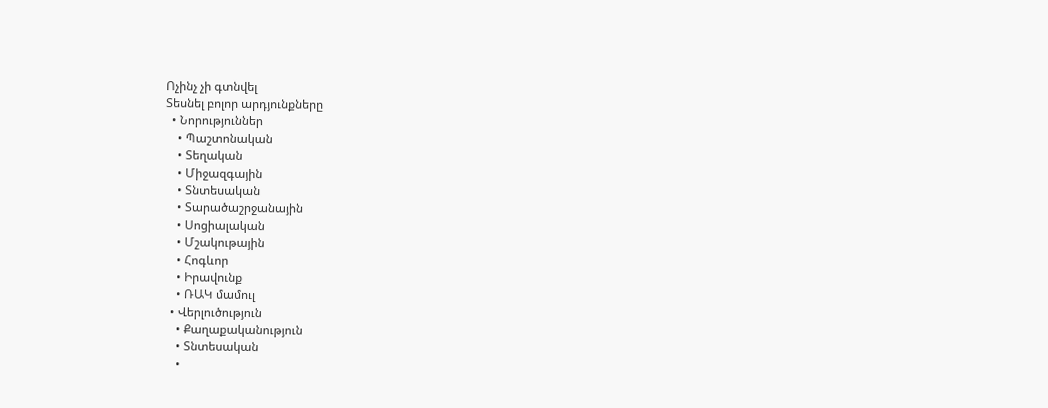Ոչինչ չի գտնվել
Տեսնել բոլոր արդյունքները
  • Նորություններ
    • Պաշտոնական
    • Տեղական
    • Միջազգային
    • Տնտեսական
    • Տարածաշրջանային
    • Սոցիալական
    • Մշակութային
    • Հոգևոր
    • Իրավունք
    • ՌԱԿ մամուլ
  • Վերլուծություն
    • Քաղաքականություն
    • Տնտեսական
    •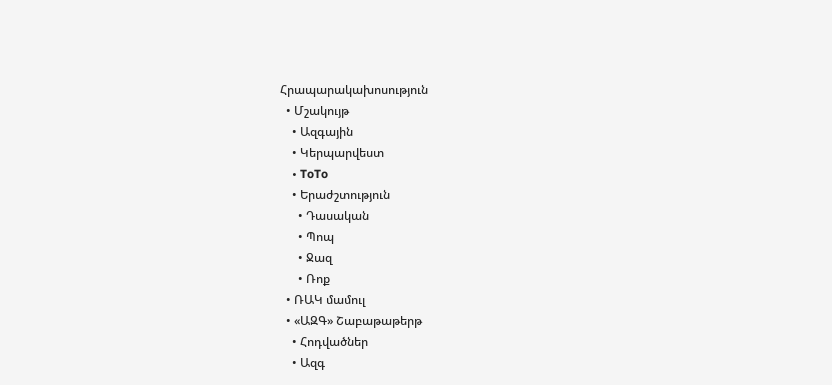Հրապարակախոսություն
  • Մշակույթ
    • Ազգային
    • Կերպարվեստ
    • ToTo
    • Երաժշտություն
      • Դասական
      • Պոպ
      • Ջազ
      • Ռոք
  • ՌԱԿ մամուլ
  • «ԱԶԳ» Շաբաթաթերթ
    • Հոդվածներ
    • Ազգ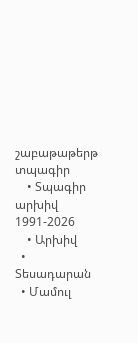շաբաթաթերթ տպագիր
    • Տպագիր արխիվ 1991-2026
    • Արխիվ
  • Տեսադարան
  • Մամուլ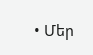• Մեր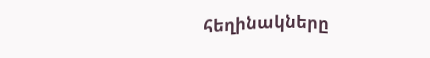հեղինակները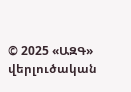© 2025 «ԱԶԳ» վերլուծական